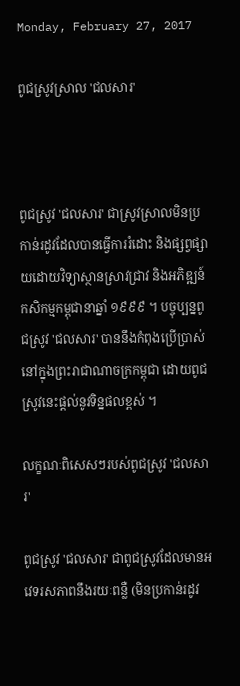Monday, February 27, 2017

ពូជស្រូវស្រាល 'ជលសារ'



ពូជស្រូវ 'ជលសារ' ជាស្រូវស្រាលមិនប្រកាន់រដូវដែលបានធ្វើការរំដោះ និងផ្សព្វផ្សាយដោយវិទ្យាស្ថានស្រាវជ្រាវ និងអភិឌ្ឍន៍កសិកម្មកម្ពុជានាឆ្នាំ ១៩៩៩ ។ បច្ចុប្បន្នពូជស្រូវ 'ជលសារ' បាននឹងកំពុងប្រើប្រាស់នៅក្នុងព្រះរាជាណាចក្រកម្ពុជា ដោយពូជស្រូវនេះផ្តល់នូវទិន្នផលខ្ពស់ ។

លក្ខណៈពិសេសៗរបស់ពូជស្រូវ 'ជលសារ'

ពូជស្រូវ 'ជលសារ' ជាពូជស្រូវដែលមានអវេទរសភាពនឹងរយៈពន្លឺ (មិនប្រកាន់រដូវ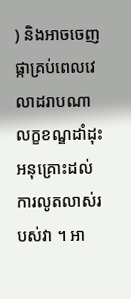) និងអាចចេញផ្កាគ្រប់ពេលវេលាដរាបណាលក្ខខណ្ឌដាំដុះអនុគ្រោះដល់ការលូតលាស់របស់វា ។ អា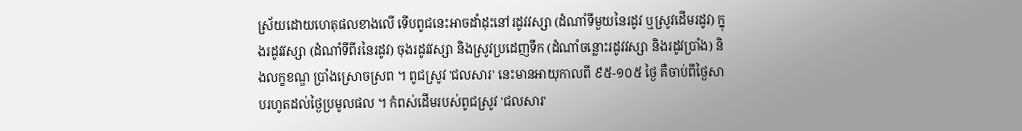ស្រ័យដោយហេតុផលខាងលើ ទើបពូជនេះអាចដាំដុះនៅរដូវវស្សា (ដំណាំទីមួយនៃរដូវ ឬស្រូវដើមរដូវ) ក្នុងរដូវវស្សា (ដំណាំទីពីរនៃរដូវ) ចុងរដូវវស្សា និងស្រូវប្រដេញទឹក (ដំណាំចន្លោះរដូវវស្សា និងរដូវប្រាំង) និងលក្ខខណ្ឌ ប្រាំងស្រោចស្រព ។ ពូជស្រូវ 'ជលសារ' នេះមានអាយុកាលពី ៩៥-១០៥ ថ្ងៃ គឺចាប់ពីថ្ងៃសាបរហូតដល់ថ្ងៃប្រមូលផល ។ កំពស់ដើមរបស់ពូជស្រូវ 'ជលសារ'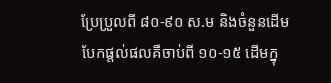ប្រែប្រួលពី ៨០-៩០ ស.ម និងចំនួនដើមបែកផ្តល់ផលគឺចាប់ពី ១០-១៥ ដើមក្នុ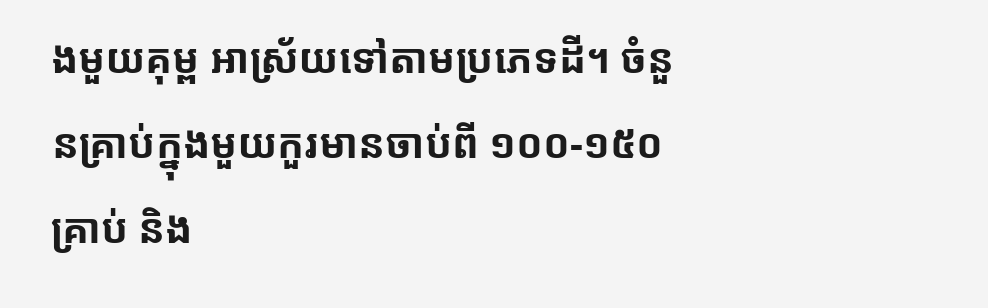ងមួយគុម្ព អាស្រ័យទៅតាមប្រភេទដី។ ចំនួនគ្រាប់ក្នុងមួយកួរមានចាប់ពី ១០០-១៥០ គ្រាប់ និង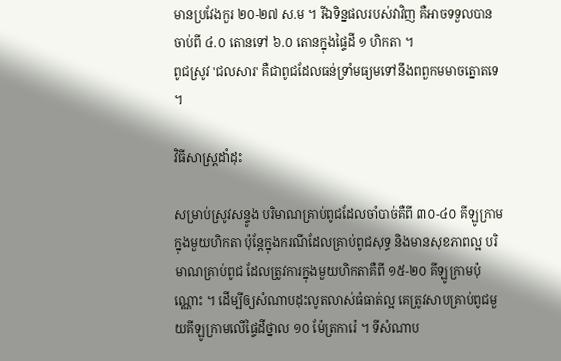មានប្រវែងកួរ ២០-២៧ ស.ម ។ រីឯទិន្នផលរបស់វាវិញ គឺអាចទទួលបានចាប់ពី ៤.០ តោនទៅ ៦.០ តោនក្នុងផ្ទៃដី ១ ហិកតា ។
ពូជស្រូវ 'ជលសារ' គឺជាពូជដែលធន់ទ្រាំមធ្យមទៅនឹងពពួកមមាចត្នោតទេ ។

វិធីសាស្ត្រដាំដុះ

សម្រាប់ស្រូវសន្ទូង បរិមាណគ្រាប់ពូជដែលចាំបាច់គឺពី ៣០-៤០ គីឡូក្រាមក្នុងមួយហិកតា ប៉ុន្តែក្នុងករណីដែលគ្រាប់ពូជសុទ្ធ និងមានសុខភាពល្អ បរិមាណគ្រាប់ពូជ ដែលត្រូវការក្នុងមួយហិកតាគឺពី ១៥-២០ គីឡូក្រាមប៉ុណ្ណោះ ។ ដើម្បីឲ្យសំណាបដុះលូតលាស់ធំធាត់ល្អ គេត្រូវសាបគ្រាប់ពូជមួយគីឡូក្រាមលើផ្ទៃដីថ្នាល ១០ ម៉ែត្រការ៉េ ។ ទីសំណាប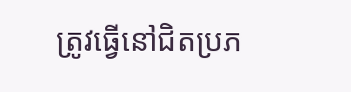ត្រូវធ្វើនៅជិតប្រភ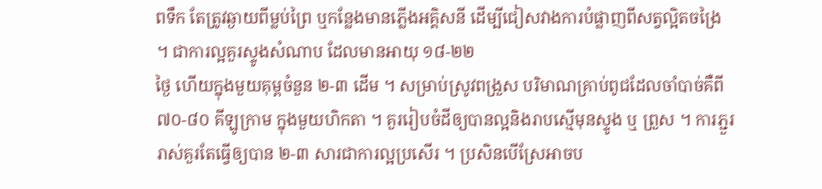ពទឹក តែត្រូវឆ្ងាយពីម្លប់ព្រៃ ឬកន្លែងមានភ្លើងអគ្គិសនី ដើម្បីជៀសវាងការបំផ្លាញពីសត្វល្អិតចង្រៃ ។ ជាការល្អគួរស្ទូងសំណាប ដែលមានអាយុ ១៨-២២
ថ្ងៃ ហើយក្នុងមួយគុម្ពចំនួន ២-៣ ដើម ។ សម្រាប់ស្រូវពង្រួស បរិមាណគ្រាប់ពូជដែលចាំបាច់គឺពី ៧០-៨០ គីឡូក្រាម ក្នុងមួយហិកតា ។ គួររៀបចំដីឲ្យបានល្អនិងរាបស្មើមុនស្ទូង ឬ ព្រួស ។ ការភ្ជួររាស់គួរតែធ្វើឲ្យបាន ២-៣ សារជាការល្អប្រសើរ ។ ប្រសិនបើស្រែអាចប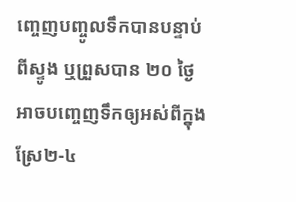ញ្ចេញបញ្ចូលទឹកបានបន្ទាប់ពីស្ទូង ឬព្រួសបាន ២០ ថ្ងៃ អាចបញ្ចេញទឹកឲ្យអស់ពីក្នុងស្រែ២-៤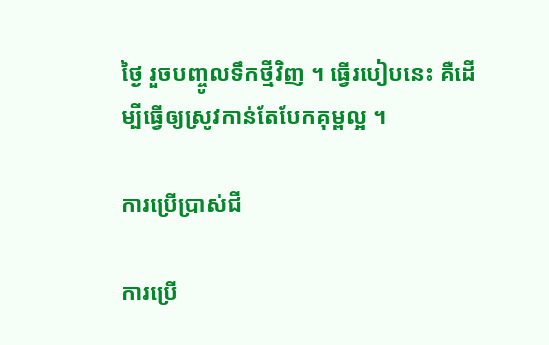ថ្ងៃ រួចបញ្ចូលទឹកថ្មីវិញ ។ ធ្វើរបៀបនេះ គឺដើម្បីធ្វើឲ្យស្រូវកាន់តែបែកគុម្ពល្អ ។

ការប្រើប្រាស់ជី

ការប្រើ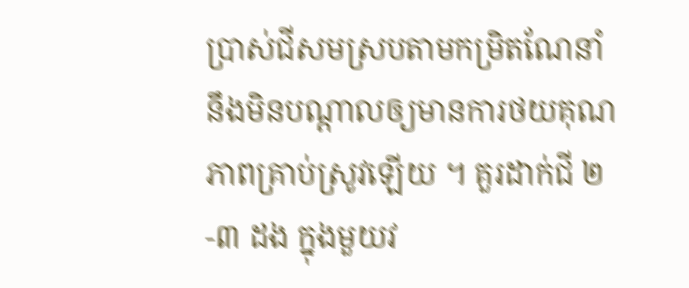ប្រាស់ជីសមស្របតាមកម្រិតណែនាំ នឹងមិនបណ្តាលឲ្យមានការថយគុណភាពគ្រាប់ស្រូវឡើយ ។ គួរដាក់ជី ២-៣ ដង ក្នុងមួយវ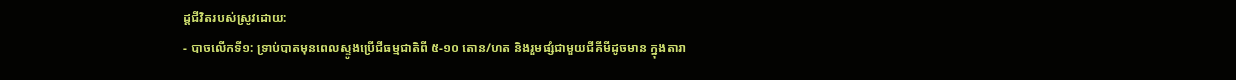ដ្តជីវិតរបស់ស្រូវដោយ:
- បាចលើកទី១: ទ្រាប់បាតមុនពេលស្ទូងប្រើជីធម្មជាតិពី ៥-១០ តោន/ហត និងរួមផ្សំជាមួយជីគីមីដូចមាន ក្នុងតារា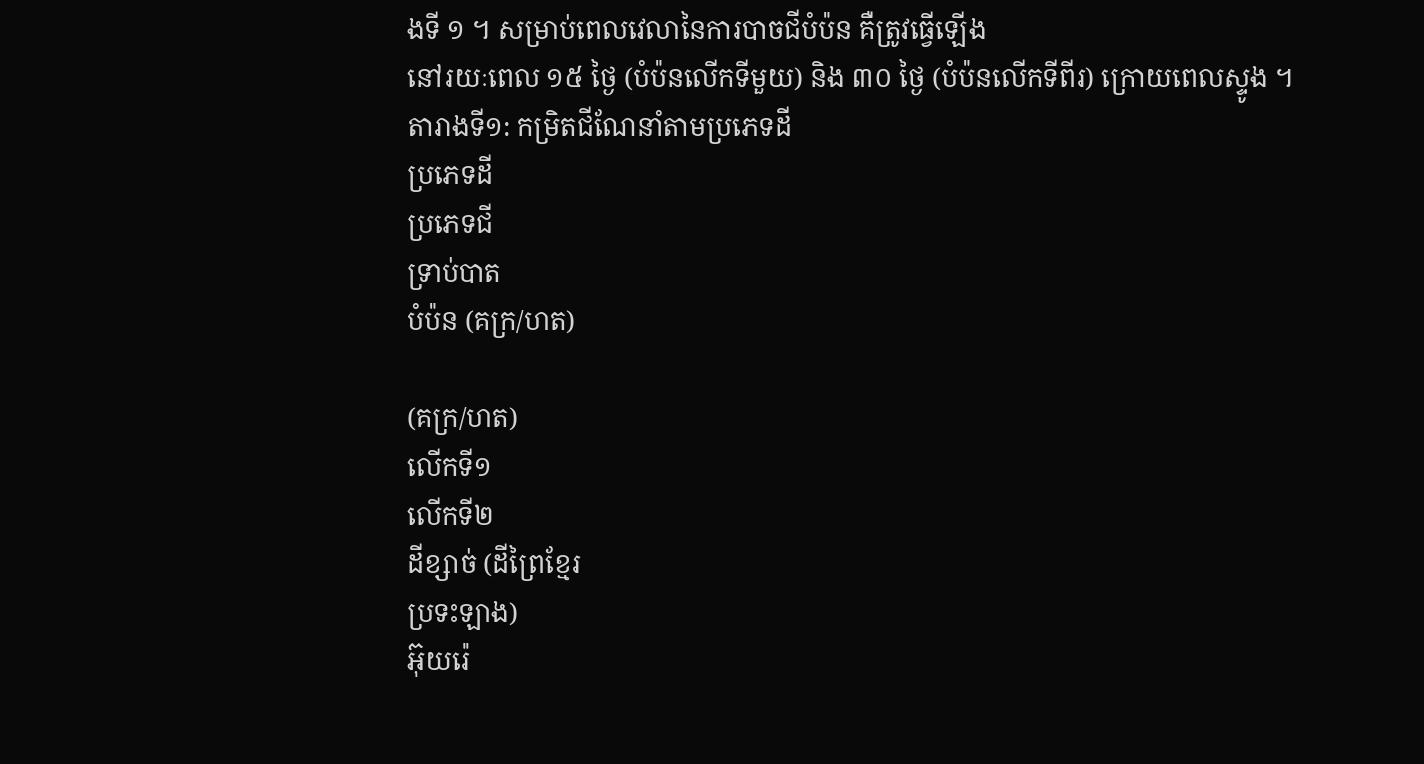ងទី ១ ។ សម្រាប់ពេលវេលានៃការបាចជីបំប៉ន គឺត្រូវធ្វើឡើង
នៅរយៈពេល ១៥ ថ្ងៃ (បំប៉នលើកទីមួយ) និង ៣០ ថ្ងៃ (បំប៉នលើកទីពីរ) ក្រោយពេលស្ទូង ។
តារាងទី១: កម្រិតជីណែនាំតាមប្រភេទដី
ប្រភេទដី
ប្រភេទជី
ទ្រាប់បាត
បំប៉ន (គក្រ/ហត)

(គក្រ/ហត)
លើកទី១
លើកទី២
ដីខ្សាច់ (ដីព្រៃខ្មែរ
ប្រទះឡាង)
អ៊ុយរ៉េ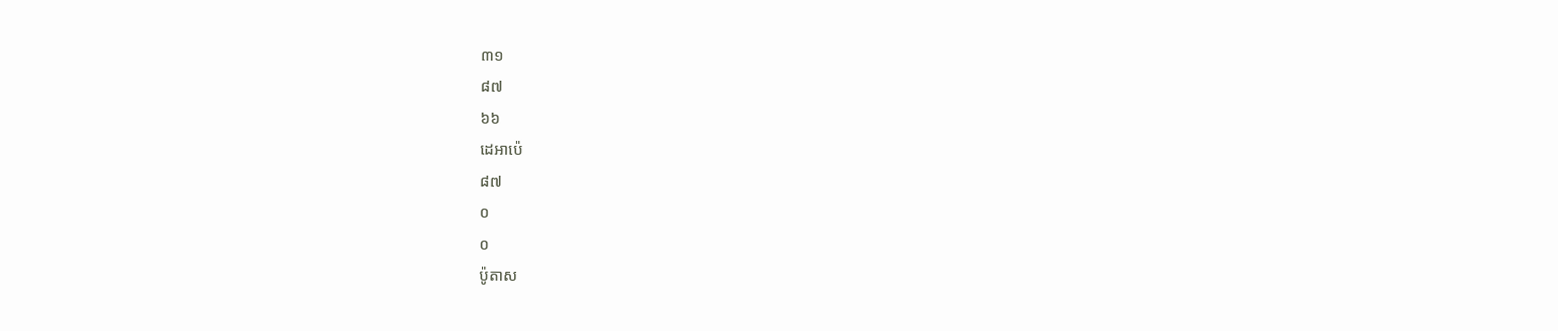៣១
៨៧
៦៦
ដេអាប៉េ
៨៧
០
០
ប៉ូតាស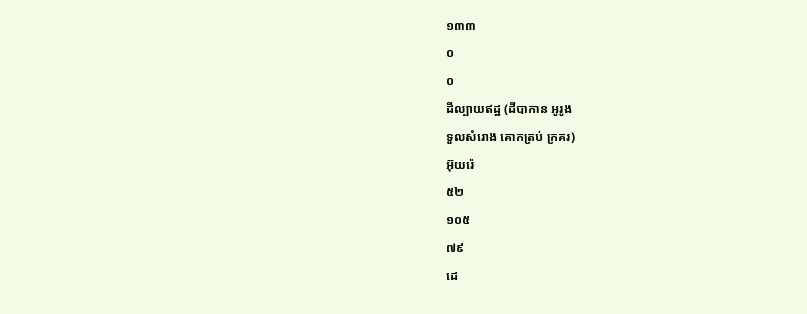១៣៣
០
០
ដីល្បាយឥដ្ឋ (ដីបាកាន អូរូង
ទួលសំរោង គោកត្រប់ ក្រគរ)
អ៊ុយរ៉េ
៥២
១០៥
៧៩
ដេ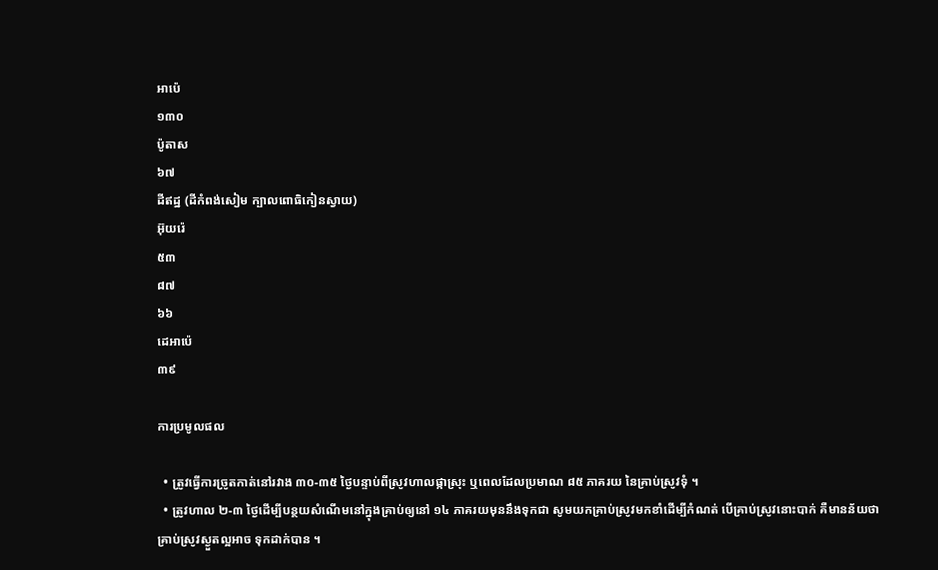អាប៉េ
១៣០
ប៉ូតាស
៦៧
ដីឥដ្ឋ (ដីកំពង់សៀម ក្បាលពោធិកៀនស្វាយ)
អ៊ុយរ៉េ
៥៣
៨៧
៦៦
ដេអាប៉េ
៣៩

ការប្រមូលផល

  • ត្រូវធ្វើការច្រូតកាត់នៅរវាង ៣០-៣៥ ថ្ងៃបន្ទាប់ពីស្រូវហាលផ្កាស្រុះ ឬពេលដែលប្រមាណ ៨៥ ភាគរយ នៃគ្រាប់ស្រូវទុំ ។
  • ត្រូវហាល ២-៣ ថ្ងៃដើម្បីបន្ថយសំណើមនៅក្នុងគ្រាប់ឲ្យនៅ ១៤ ភាគរយមុននឹងទុកជា សូមយកគ្រាប់ស្រូវមកខាំដើម្បីកំណត់ បើគ្រាប់ស្រូវនោះបាក់ គឺមានន័យថាគ្រាប់ស្រូវស្ងួតល្អអាច ទុកដាក់បាន ។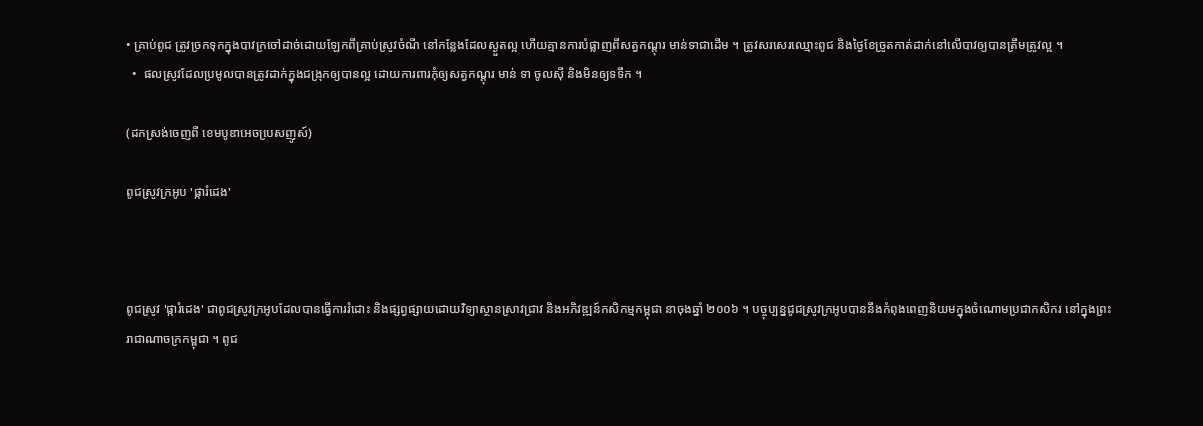• គ្រាប់ពូជ ត្រូវច្រកទុកក្នុងបាវក្រចៅដាច់ដោយឡែកពីគ្រាប់ស្រូវចំណី នៅកន្លែងដែលស្ងួតល្អ ហើយគ្មានការបំផ្លាញពីសត្វកណ្តុរ មាន់ទាជាដើម ។ ត្រូវសរសេរឈ្មោះពូជ និងថ្ងៃខែច្រូតកាត់ដាក់នៅលើបាវឲ្យបានត្រឹមត្រូវល្អ ។
  •  ផលស្រូវដែលប្រមូលបានត្រូវដាក់ក្នុងជង្រុកឲ្យបានល្អ ដោយការពារកុំឲ្យសត្វកណ្តុរ មាន់ ទា ចូលស៊ី និងមិនឲ្យទទឹក ។

(ដកស្រង់ចេញពី ខេមបូឌាអេចបេ្រសញូស៍)

ពូជស្រូវក្រអូប 'ផ្ការំដេង'



ពូជស្រូវ 'ផ្ការំដេង' ជាពូជស្រូវក្រអូបដែលបានធ្វើការរំដោះ និងផ្សព្វផ្សាយដោយវិទ្យាស្ថានស្រាវជ្រាវ និងអភិវឌ្ឍន៍កសិកម្មកម្ពុជា នាចុងឆ្នាំ ២០០៦ ។ បច្ចុប្បន្នជូជស្រូវក្រអូបបាននឹងកំពុងពេញនិយមក្នុងចំណោមប្រជាកសិករ នៅក្នុងព្រះរាជាណាចក្រកម្ពុជា ។ ពូជ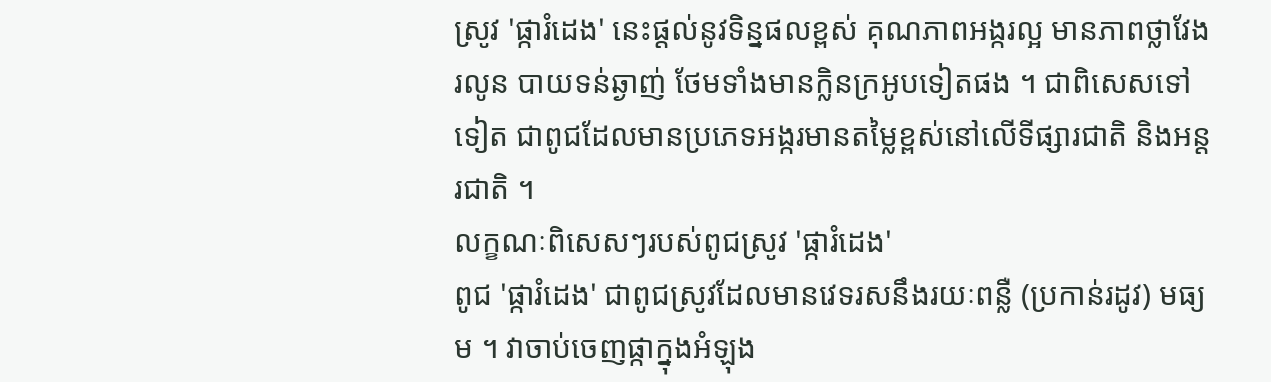ស្រូវ 'ផ្ការំដេង' នេះផ្តល់នូវទិន្នផលខ្ពស់ គុណភាពអង្ករល្អ មានភាពថ្លាវែងរលូន បាយទន់ឆ្ងាញ់ ថែមទាំងមានក្លិនក្រអូបទៀតផង ។ ជាពិសេសទៅទៀត ជាពូជដែលមានប្រភេទអង្ករមានតម្លៃខ្ពស់នៅលើទីផ្សារជាតិ និងអន្តរជាតិ ។
លក្ខណៈពិសេសៗរបស់ពូជស្រូវ 'ផ្ការំដេង'
ពូជ 'ផ្ការំដេង' ជាពូជស្រូវដែលមានវេទរសនឹងរយៈពន្លឺ (ប្រកាន់រដូវ) មធ្យម ។ វាចាប់ចេញផ្កាក្នុងអំឡុង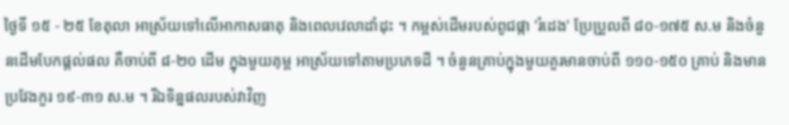ថ្ងៃទី ១៥ - ២៥ ខែតុលា អាស្រ័យទៅលើអាកាសធាតុ និងពេលវេលាដាំដុះ ។ កម្ពស់ដើមរបស់ពូជផ្កា 'រំដេង' ប្រែប្រួលពី ៨០-១៧៥ ស.ម និងចំនួនដើមបែកផ្តល់ផល គឺចាប់ពី ៨-២០ ដើម ក្នុងមួយគុម្ព អាស្រ័យទៅតាមប្រភេទដី ។ ចំនួនគ្រាប់ក្នុងមួយគួរមានចាប់ពី ១១០-១៥០ គ្រាប់ និងមានប្រវែងកួរ ១៩-៣១ ស.ម ។ រីឯទិន្នផលរបស់វាវិញ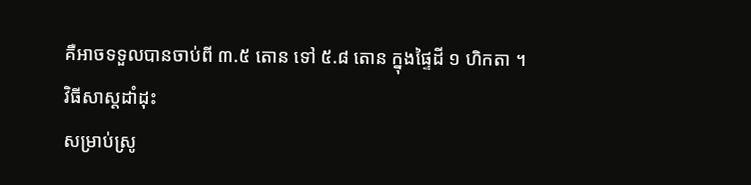គឺអាចទទួលបានចាប់ពី ៣.៥ តោន ទៅ ៥.៨ តោន ក្នុងផ្ទៃដី ១ ហិកតា ។
វិធីសាស្តដាំដុះ
សម្រាប់ស្រូ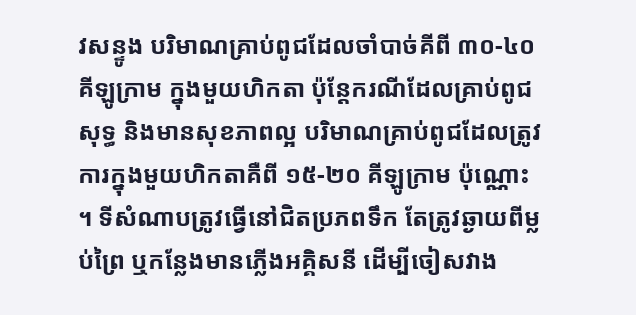វសន្ទូង បរិមាណគ្រាប់ពូជដែលចាំបាច់គីពី ៣០-៤០ គីឡូក្រាម ក្នុងមួយហិកតា ប៉ុន្តែករណីដែលគ្រាប់ពូជសុទ្ធ និងមានសុខភាពល្អ បរិមាណគ្រាប់ពូជដែលត្រូវការក្នុងមួយហិកតាគឺពី ១៥-២០ គីឡូក្រាម ប៉ុណ្ណោះ ។ ទីសំណាបត្រូវធ្វើនៅជិតប្រភពទឹក តែត្រូវឆ្ងាយពីម្លប់ព្រៃ ឬកន្លែងមានភ្លើងអគ្គិសនី ដើម្បីចៀសវាង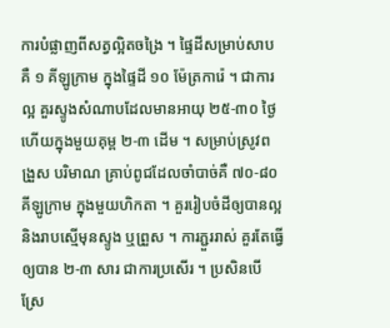ការបំផ្លាញពីសត្វល្អិតចង្រៃ ។ ផ្ទៃដីសម្រាប់សាបគឺ ១ គីឡូក្រាម ក្នុងផ្ទៃដី ១០ ម៉ែត្រការ៉េ ។ ជាការល្អ គួរស្ទូងសំណាបដែលមានអាយុ ២៥-៣០ ថ្ងៃ ហើយក្នុងមួយគុម្ព ២-៣ ដើម ។ សម្រាប់ស្រូវពង្រួស បរិមាណ គ្រាប់ពូជដែលចាំបាច់គឺ ៧០-៨០ គីឡូក្រាម ក្នុងមួយហិកតា ។ គួររៀបចំដីឲ្យបានល្អ និងរាបស្មើមុនស្ទូង ឬព្រួស ។ ការភ្ជួររាស់ គួរតែធ្វើឲ្យបាន ២-៣ សារ ជាការប្រសើរ ។ ប្រសិនបើស្រែ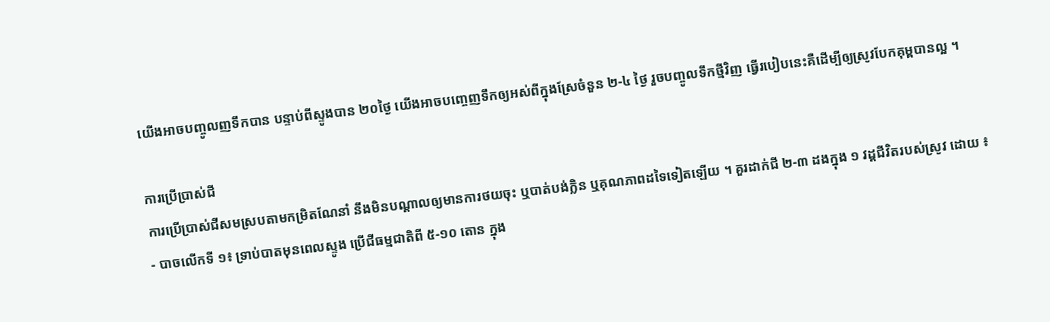យើងអាចបញ្ចូលញទឹកបាន បន្ទាប់ពីស្ទូងបាន ២០ថ្ងៃ យើងអាចបញ្ចេញទឹកឲ្យអស់ពីក្នុងស្រែចំនួន ២-៤ ថ្ងៃ រួចបញ្ចូលទឹកថ្មីវិញ ធ្វើរបៀបនេះគឺដើម្បីឲ្យស្រូវបែកគុម្ពបានល្អ ។

ការប្រើប្រាស់ជី
ការប្រើប្រាស់ជីសមស្របតាមកម្រិតណែនាំ នឹងមិនបណ្តាលឲ្យមានការថយចុះ ឬបាត់បង់ក្លិន ឬគុណភាពដទៃទៀតឡើយ ។ គួរដាក់ជី ២-៣ ដងក្នុង ១ វដ្តជីវិតរបស់ស្រូវ ដោយ ៖
- បាចលើកទី ១៖ ទ្រាប់បាតមុនពេលស្ទូង ប្រើជីធម្មជាតិពី ៥-១០ តោន ក្នុង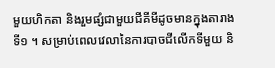មួយហិកតា និងរួមផ្សំជាមួយជីគីមីដូចមានក្នុងតារាងទី១ ។ សម្រាប់ពេលវេលានៃការបាចជីលើកទីមួយ និ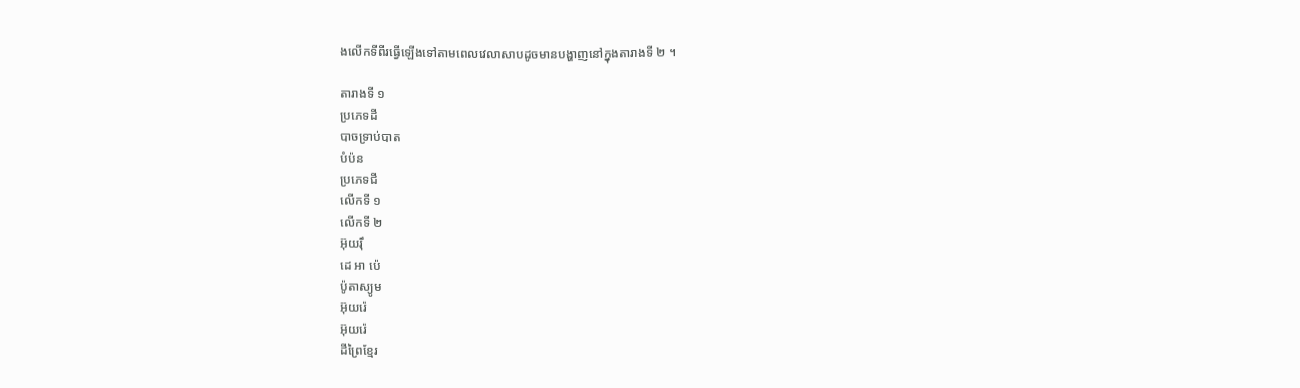ងលើកទីពីរធ្វើឡើងទៅតាមពេលវេលាសាបដូចមានបង្ហាញនៅក្នុងតារាងទី ២ ។

តារាងទី ១
ប្រភេទដី
បាចទ្រាប់បាត
បំប៉ន
ប្រភេទជី
លើកទី ១
លើកទី ២
អ៊ុយរ៉ឹ
ដេ អា ប៉េ
ប៉ូតាស្យូម
អ៊ុយរ៉េ
អ៊ុយរ៉េ
ដីព្រៃខ្មែរ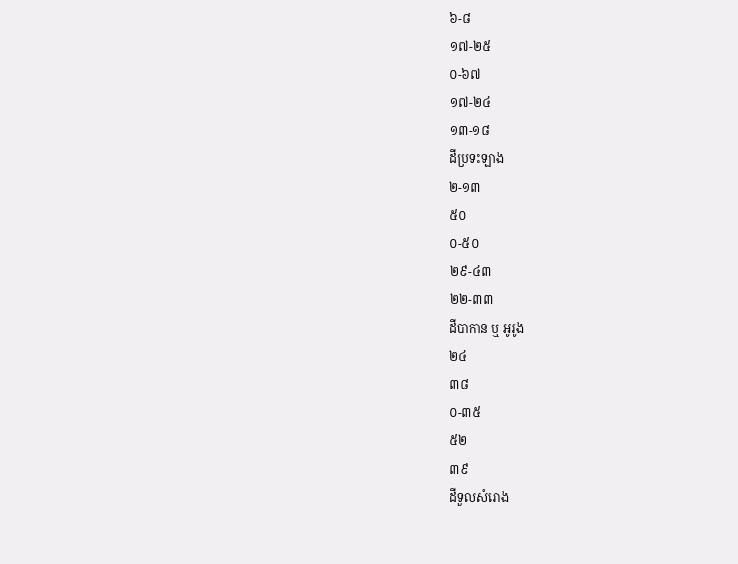៦-៨
១៧-២៥
០-៦៧
១៧-២៤
១៣-១៨
ដីប្រទះឡាង
២-១៣
៥០
០-៥០
២៩-៤៣
២២-៣៣
ដីបាកាន ឬ អូរូង
២៤
៣៨
០-៣៥
៥២
៣៩
ដីទួលសំរោង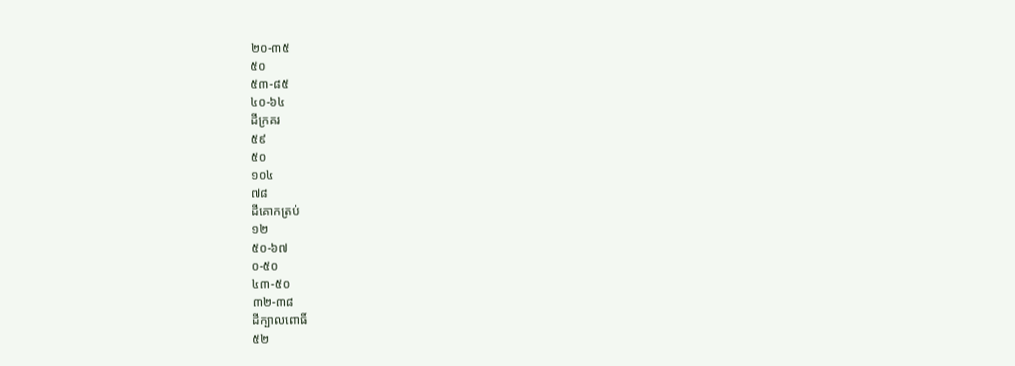២០-៣៥
៥០
៥៣-៨៥
៤០-៦៤
ដីក្រគរ
៥៩
៥០
១០៤
៧៨
ដីគោកត្រប់
១២
៥០-៦៧
០-៥០
៤៣-៥០
៣២-៣៨
ដីក្បាលពោធិ៍
៥២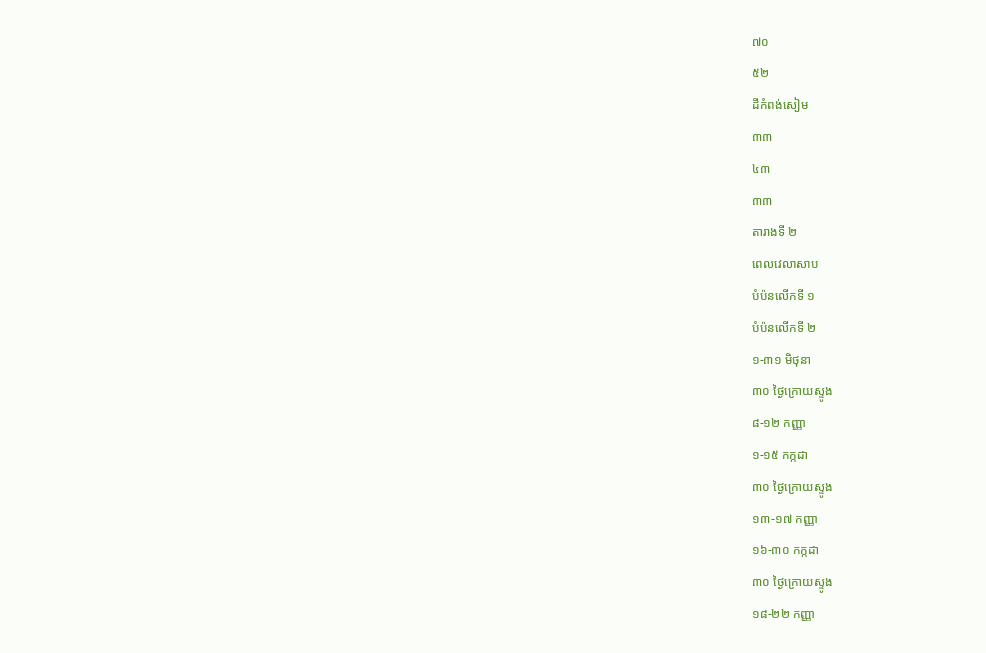៧០
៥២
ដីកំពង់សៀម
៣៣
៤៣
៣៣
តារាងទី ២
ពេលវេលាសាប
បំប៉នលើកទី ១
បំប៉នលើកទី ២
១-៣១ មិថុនា
៣០ ថ្ងៃក្រោយស្ទូង
៨-១២ កញ្ញា
១-១៥ កក្កដា
៣០ ថ្ងៃក្រោយស្ទូង
១៣-១៧ កញ្ញា
១៦-៣០ កក្កដា
៣០ ថ្ងៃក្រោយស្ទូង
១៨-២២ កញ្ញា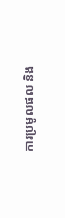ការប្រមូលផល និង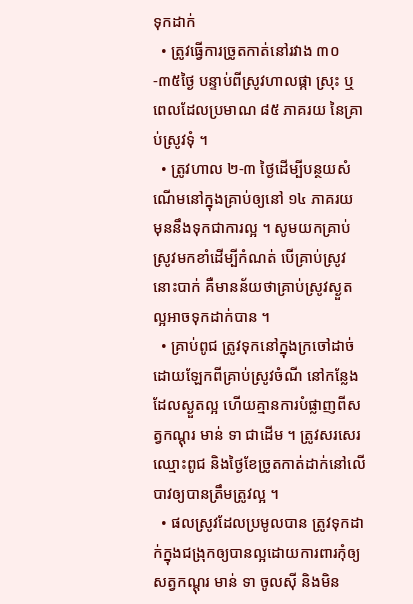ទុកដាក់
  • ត្រូវធ្វើការច្រូតកាត់នៅរវាង ៣០-៣៥ថ្ងៃ បន្ទាប់ពីស្រូវហាលផ្កា ស្រុះ ឬពេលដែលប្រមាណ ៨៥ ភាគរយ នៃគ្រាប់ស្រូវទុំ ។
  • ត្រូវហាល ២-៣ ថ្ងៃដើម្បីបន្ថយសំណើមនៅក្នុងគ្រាប់ឲ្យនៅ ១៤ ភាគរយ មុននឹងទុកជាការល្អ ។ សូមយកគ្រាប់ស្រូវមកខាំដើម្បីកំណត់ បើគ្រាប់ស្រូវនោះបាក់ គឺមានន័យថាគ្រាប់ស្រូវស្ងួតល្អអាចទុកដាក់បាន ។
  • គ្រាប់ពូជ ត្រូវទុកនៅក្នុងក្រចៅដាច់ដោយឡែកពីគ្រាប់ស្រូវចំណី នៅកន្លែងដែលស្ងួតល្អ ហើយគ្មានការបំផ្លាញពីសត្វកណ្តុរ មាន់ ទា ជាដើម ។ ត្រូវសរសេរឈ្មោះពូជ និងថ្ងៃខែច្រូតកាត់ដាក់នៅលើបាវឲ្យបានត្រឹមត្រូវល្អ ។
  • ផលស្រូវដែលប្រមូលបាន ត្រូវទុកដាក់ក្នុងជង្រុកឲ្យបានល្អដោយការពារកុំឲ្យសត្វកណ្តុរ មាន់ ទា ចូលស៊ី និងមិន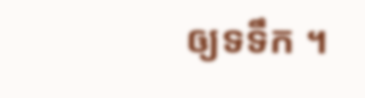ឲ្យទទឹក ។